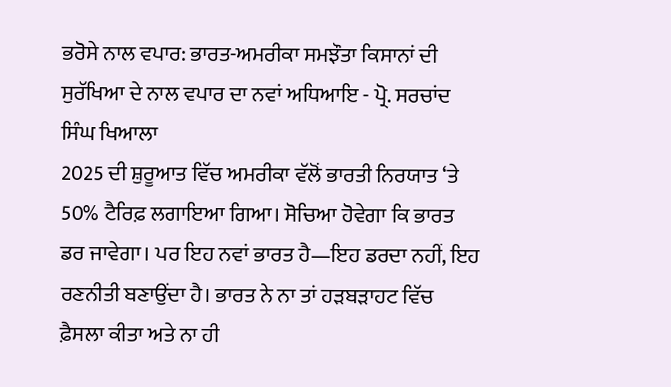ਭਰੋਸੇ ਨਾਲ ਵਪਾਰ: ਭਾਰਤ-ਅਮਰੀਕਾ ਸਮਝੌਤਾ ਕਿਸਾਨਾਂ ਦੀ ਸੁਰੱਖਿਆ ਦੇ ਨਾਲ ਵਪਾਰ ਦਾ ਨਵਾਂ ਅਧਿਆਇ - ਪ੍ਰੋ. ਸਰਚਾਂਦ ਸਿੰਘ ਖਿਆਲਾ
2025 ਦੀ ਸ਼ੁਰੂਆਤ ਵਿੱਚ ਅਮਰੀਕਾ ਵੱਲੋਂ ਭਾਰਤੀ ਨਿਰਯਾਤ ‘ਤੇ 50% ਟੈਰਿਫ਼ ਲਗਾਇਆ ਗਿਆ। ਸੋਚਿਆ ਹੋਵੇਗਾ ਕਿ ਭਾਰਤ ਡਰ ਜਾਵੇਗਾ। ਪਰ ਇਹ ਨਵਾਂ ਭਾਰਤ ਹੈ—ਇਹ ਡਰਦਾ ਨਹੀਂ, ਇਹ ਰਣਨੀਤੀ ਬਣਾਉਂਦਾ ਹੈ। ਭਾਰਤ ਨੇ ਨਾ ਤਾਂ ਹੜਬੜਾਹਟ ਵਿੱਚ ਫ਼ੈਸਲਾ ਕੀਤਾ ਅਤੇ ਨਾ ਹੀ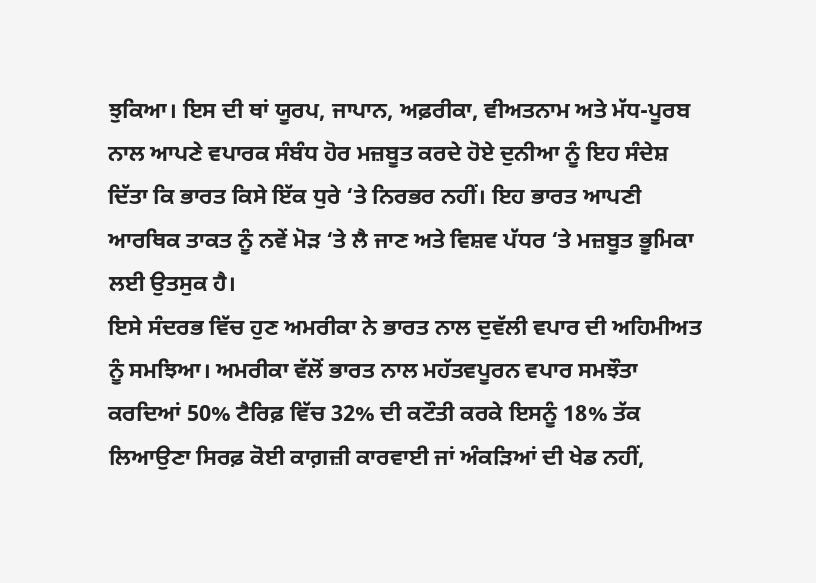ਝੁਕਿਆ। ਇਸ ਦੀ ਥਾਂ ਯੂਰਪ, ਜਾਪਾਨ, ਅਫ਼ਰੀਕਾ, ਵੀਅਤਨਾਮ ਅਤੇ ਮੱਧ-ਪੂਰਬ ਨਾਲ ਆਪਣੇ ਵਪਾਰਕ ਸੰਬੰਧ ਹੋਰ ਮਜ਼ਬੂਤ ਕਰਦੇ ਹੋਏ ਦੁਨੀਆ ਨੂੰ ਇਹ ਸੰਦੇਸ਼ ਦਿੱਤਾ ਕਿ ਭਾਰਤ ਕਿਸੇ ਇੱਕ ਧੁਰੇ ‘ਤੇ ਨਿਰਭਰ ਨਹੀਂ। ਇਹ ਭਾਰਤ ਆਪਣੀ ਆਰਥਿਕ ਤਾਕਤ ਨੂੰ ਨਵੇਂ ਮੋੜ ‘ਤੇ ਲੈ ਜਾਣ ਅਤੇ ਵਿਸ਼ਵ ਪੱਧਰ ‘ਤੇ ਮਜ਼ਬੂਤ ਭੂਮਿਕਾ ਲਈ ਉਤਸੁਕ ਹੈ।
ਇਸੇ ਸੰਦਰਭ ਵਿੱਚ ਹੁਣ ਅਮਰੀਕਾ ਨੇ ਭਾਰਤ ਨਾਲ ਦੁਵੱਲੀ ਵਪਾਰ ਦੀ ਅਹਿਮੀਅਤ ਨੂੰ ਸਮਝਿਆ। ਅਮਰੀਕਾ ਵੱਲੋਂ ਭਾਰਤ ਨਾਲ ਮਹੱਤਵਪੂਰਨ ਵਪਾਰ ਸਮਝੌਤਾ ਕਰਦਿਆਂ 50% ਟੈਰਿਫ਼ ਵਿੱਚ 32% ਦੀ ਕਟੌਤੀ ਕਰਕੇ ਇਸਨੂੰ 18% ਤੱਕ ਲਿਆਉਣਾ ਸਿਰਫ਼ ਕੋਈ ਕਾਗ਼ਜ਼ੀ ਕਾਰਵਾਈ ਜਾਂ ਅੰਕੜਿਆਂ ਦੀ ਖੇਡ ਨਹੀਂ,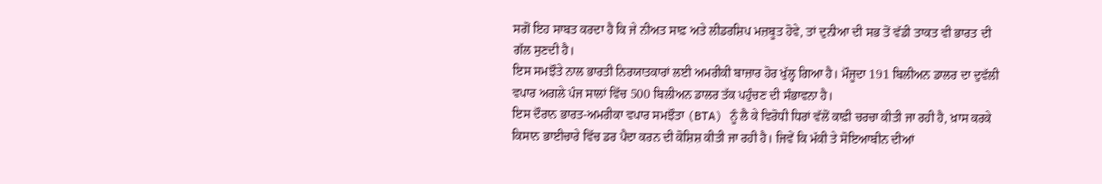ਸਗੋਂ ਇਹ ਸਾਬਤ ਕਰਦਾ ਹੈ ਕਿ ਜੇ ਨੀਅਤ ਸਾਫ਼ ਅਤੇ ਲੀਡਰਸ਼ਿਪ ਮਜ਼ਬੂਤ ਹੋਵੇ, ਤਾਂ ਦੁਨੀਆ ਦੀ ਸਭ ਤੋਂ ਵੱਡੀ ਤਾਕਤ ਵੀ ਭਾਰਤ ਦੀ ਗੱਲ ਸੁਣਦੀ ਹੈ।
ਇਸ ਸਮਝੌਤੇ ਨਾਲ ਭਾਰਤੀ ਨਿਰਯਾਤਕਾਰਾਂ ਲਈ ਅਮਰੀਕੀ ਬਾਜ਼ਾਰ ਹੋਰ ਖੁੱਲ੍ਹ ਗਿਆ ਹੈ। ਮੌਜੂਦਾ 191 ਬਿਲੀਅਨ ਡਾਲਰ ਦਾ ਦੁਵੱਲੀ ਵਪਾਰ ਅਗਲੇ ਪੰਜ ਸਾਲਾਂ ਵਿੱਚ 500 ਬਿਲੀਅਨ ਡਾਲਰ ਤੱਕ ਪਹੁੰਚਣ ਦੀ ਸੰਭਾਵਨਾ ਹੈ।
ਇਸ ਦੌਰਾਨ ਭਾਰਤ-ਅਮਰੀਕਾ ਵਪਾਰ ਸਮਝੌਤਾ (BTA) ਨੂੰ ਲੈ ਕੇ ਵਿਰੋਧੀ ਧਿਰਾਂ ਵੱਲੋਂ ਕਾਫ਼ੀ ਚਰਚਾ ਕੀਤੀ ਜਾ ਰਹੀ ਹੈ, ਖ਼ਾਸ ਕਰਕੇ ਕਿਸਾਨ ਭਾਈਚਾਰੇ ਵਿੱਚ ਡਰ ਪੈਦਾ ਕਰਨ ਦੀ ਕੋਸ਼ਿਸ਼ ਕੀਤੀ ਜਾ ਰਹੀ ਹੈ। ਜਿਵੇਂ ਕਿ ਮੱਕੀ ਤੇ ਸੋਇਆਬੀਨ ਦੀਆਂ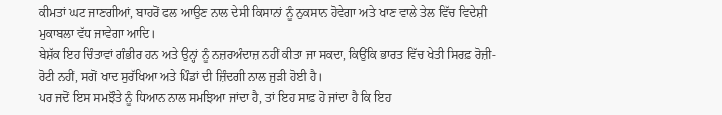ਕੀਮਤਾਂ ਘਟ ਜਾਣਗੀਆਂ, ਬਾਹਰੋਂ ਫਲ ਆਉਣ ਨਾਲ ਦੇਸੀ ਕਿਸਾਨਾਂ ਨੂੰ ਨੁਕਸਾਨ ਹੋਵੇਗਾ ਅਤੇ ਖਾਣ ਵਾਲੇ ਤੇਲ ਵਿੱਚ ਵਿਦੇਸ਼ੀ ਮੁਕਾਬਲਾ ਵੱਧ ਜਾਵੇਗਾ ਆਦਿ।
ਬੇਸ਼ੱਕ ਇਹ ਚਿੰਤਾਵਾਂ ਗੰਭੀਰ ਹਨ ਅਤੇ ਉਨ੍ਹਾਂ ਨੂੰ ਨਜ਼ਰਅੰਦਾਜ਼ ਨਹੀਂ ਕੀਤਾ ਜਾ ਸਕਦਾ, ਕਿਉਂਕਿ ਭਾਰਤ ਵਿੱਚ ਖੇਤੀ ਸਿਰਫ਼ ਰੋਜ਼ੀ-ਰੋਟੀ ਨਹੀਂ, ਸਗੋਂ ਖਾਦ ਸੁਰੱਖਿਆ ਅਤੇ ਪਿੰਡਾਂ ਦੀ ਜ਼ਿੰਦਗੀ ਨਾਲ ਜੁੜੀ ਹੋਈ ਹੈ।
ਪਰ ਜਦੋਂ ਇਸ ਸਮਝੌਤੇ ਨੂੰ ਧਿਆਨ ਨਾਲ ਸਮਝਿਆ ਜਾਂਦਾ ਹੈ, ਤਾਂ ਇਹ ਸਾਫ਼ ਹੋ ਜਾਂਦਾ ਹੈ ਕਿ ਇਹ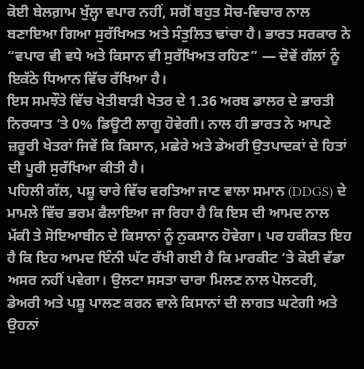ਕੋਈ ਬੇਲਗ਼ਾਮ ਖੁੱਲ੍ਹਾ ਵਪਾਰ ਨਹੀਂ, ਸਗੋਂ ਬਹੁਤ ਸੋਚ-ਵਿਚਾਰ ਨਾਲ ਬਣਾਇਆ ਗਿਆ ਸੁਰੱਖਿਅਤ ਅਤੇ ਸੰਤੁਲਿਤ ਢਾਂਚਾ ਹੈ। ਭਾਰਤ ਸਰਕਾਰ ਨੇ “ਵਪਾਰ ਵੀ ਵਧੇ ਅਤੇ ਕਿਸਾਨ ਵੀ ਸੁਰੱਖਿਅਤ ਰਹਿਣ” — ਦੋਵੇਂ ਗੱਲਾਂ ਨੂੰ ਇਕੱਠੇ ਧਿਆਨ ਵਿੱਚ ਰੱਖਿਆ ਹੈ।
ਇਸ ਸਮਝੌਤੇ ਵਿੱਚ ਖੇਤੀਬਾੜੀ ਖੇਤਰ ਦੇ 1.36 ਅਰਬ ਡਾਲਰ ਦੇ ਭਾਰਤੀ ਨਿਰਯਾਤ ‘ਤੇ 0% ਡਿਊਟੀ ਲਾਗੂ ਹੋਵੇਗੀ। ਨਾਲ ਹੀ ਭਾਰਤ ਨੇ ਆਪਣੇ ਜ਼ਰੂਰੀ ਖੇਤਰਾਂ ਜਿਵੇਂ ਕਿ ਕਿਸਾਨ, ਮਛੇਰੇ ਅਤੇ ਡੇਅਰੀ ਉਤਪਾਦਕਾਂ ਦੇ ਹਿਤਾਂ ਦੀ ਪੂਰੀ ਸੁਰੱਖਿਆ ਕੀਤੀ ਹੈ।
ਪਹਿਲੀ ਗੱਲ, ਪਸ਼ੂ ਚਾਰੇ ਵਿੱਚ ਵਰਤਿਆ ਜਾਣ ਵਾਲਾ ਸਮਾਨ (DDGS) ਦੇ ਮਾਮਲੇ ਵਿੱਚ ਭਰਮ ਫੈਲਾਇਆ ਜਾ ਰਿਹਾ ਹੈ ਕਿ ਇਸ ਦੀ ਆਮਦ ਨਾਲ ਮੱਕੀ ਤੇ ਸੋਇਆਬੀਨ ਦੇ ਕਿਸਾਨਾਂ ਨੂੰ ਨੁਕਸਾਨ ਹੋਵੇਗਾ। ਪਰ ਹਕੀਕਤ ਇਹ ਹੈ ਕਿ ਇਹ ਆਮਦ ਇੰਨੀ ਘੱਟ ਰੱਖੀ ਗਈ ਹੈ ਕਿ ਮਾਰਕੀਟ ‘ਤੇ ਕੋਈ ਵੱਡਾ ਅਸਰ ਨਹੀਂ ਪਵੇਗਾ। ਉਲਟਾ ਸਸਤਾ ਚਾਰਾ ਮਿਲਣ ਨਾਲ ਪੋਲਟਰੀ, ਡੇਅਰੀ ਅਤੇ ਪਸ਼ੂ ਪਾਲਣ ਕਰਨ ਵਾਲੇ ਕਿਸਾਨਾਂ ਦੀ ਲਾਗਤ ਘਟੇਗੀ ਅਤੇ ਉਹਨਾਂ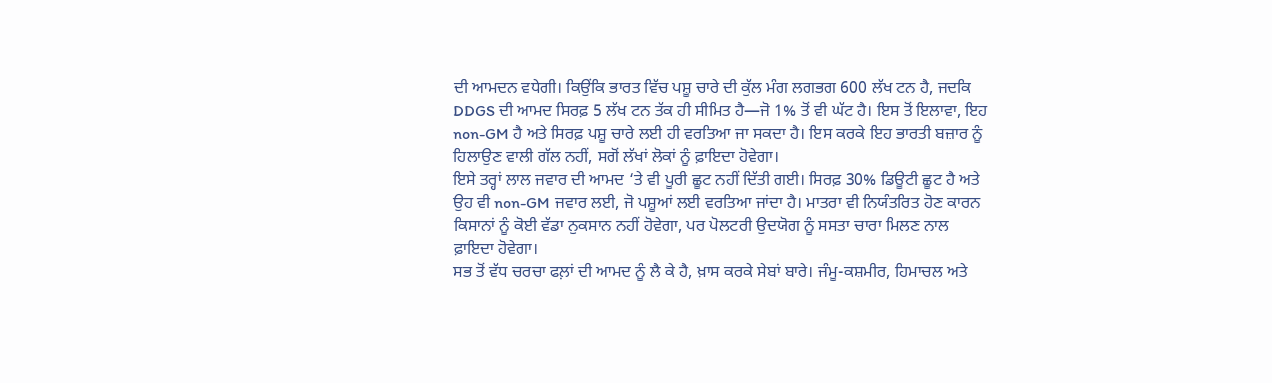ਦੀ ਆਮਦਨ ਵਧੇਗੀ। ਕਿਉਂਕਿ ਭਾਰਤ ਵਿੱਚ ਪਸ਼ੂ ਚਾਰੇ ਦੀ ਕੁੱਲ ਮੰਗ ਲਗਭਗ 600 ਲੱਖ ਟਨ ਹੈ, ਜਦਕਿ DDGS ਦੀ ਆਮਦ ਸਿਰਫ਼ 5 ਲੱਖ ਟਨ ਤੱਕ ਹੀ ਸੀਮਿਤ ਹੈ—ਜੋ 1% ਤੋਂ ਵੀ ਘੱਟ ਹੈ। ਇਸ ਤੋਂ ਇਲਾਵਾ, ਇਹ non-GM ਹੈ ਅਤੇ ਸਿਰਫ਼ ਪਸ਼ੂ ਚਾਰੇ ਲਈ ਹੀ ਵਰਤਿਆ ਜਾ ਸਕਦਾ ਹੈ। ਇਸ ਕਰਕੇ ਇਹ ਭਾਰਤੀ ਬਜ਼ਾਰ ਨੂੰ ਹਿਲਾਉਣ ਵਾਲੀ ਗੱਲ ਨਹੀਂ, ਸਗੋਂ ਲੱਖਾਂ ਲੋਕਾਂ ਨੂੰ ਫ਼ਾਇਦਾ ਹੋਵੇਗਾ।
ਇਸੇ ਤਰ੍ਹਾਂ ਲਾਲ ਜਵਾਰ ਦੀ ਆਮਦ ‘ਤੇ ਵੀ ਪੂਰੀ ਛੂਟ ਨਹੀਂ ਦਿੱਤੀ ਗਈ। ਸਿਰਫ਼ 30% ਡਿਊਟੀ ਛੂਟ ਹੈ ਅਤੇ ਉਹ ਵੀ non-GM ਜਵਾਰ ਲਈ, ਜੋ ਪਸ਼ੂਆਂ ਲਈ ਵਰਤਿਆ ਜਾਂਦਾ ਹੈ। ਮਾਤਰਾ ਵੀ ਨਿਯੰਤਰਿਤ ਹੋਣ ਕਾਰਨ ਕਿਸਾਨਾਂ ਨੂੰ ਕੋਈ ਵੱਡਾ ਨੁਕਸਾਨ ਨਹੀਂ ਹੋਵੇਗਾ, ਪਰ ਪੋਲਟਰੀ ਉਦਯੋਗ ਨੂੰ ਸਸਤਾ ਚਾਰਾ ਮਿਲਣ ਨਾਲ ਫ਼ਾਇਦਾ ਹੋਵੇਗਾ।
ਸਭ ਤੋਂ ਵੱਧ ਚਰਚਾ ਫਲ਼ਾਂ ਦੀ ਆਮਦ ਨੂੰ ਲੈ ਕੇ ਹੈ, ਖ਼ਾਸ ਕਰਕੇ ਸੇਬਾਂ ਬਾਰੇ। ਜੰਮੂ-ਕਸ਼ਮੀਰ, ਹਿਮਾਚਲ ਅਤੇ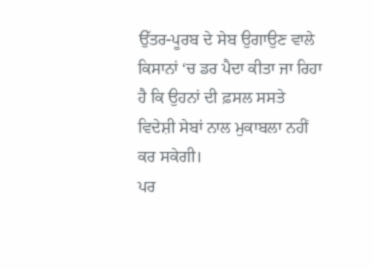ਉੱਤਰ-ਪੂਰਬ ਦੇ ਸੇਬ ਉਗਾਉਣ ਵਾਲੇ ਕਿਸਾਨਾਂ ‘ਚ ਡਰ ਪੈਦਾ ਕੀਤਾ ਜਾ ਰਿਹਾ ਹੈ ਕਿ ਉਹਨਾਂ ਦੀ ਫ਼ਸਲ ਸਸਤੇ ਵਿਦੇਸ਼ੀ ਸੇਬਾਂ ਨਾਲ ਮੁਕਾਬਲਾ ਨਹੀਂ ਕਰ ਸਕੇਗੀ।
ਪਰ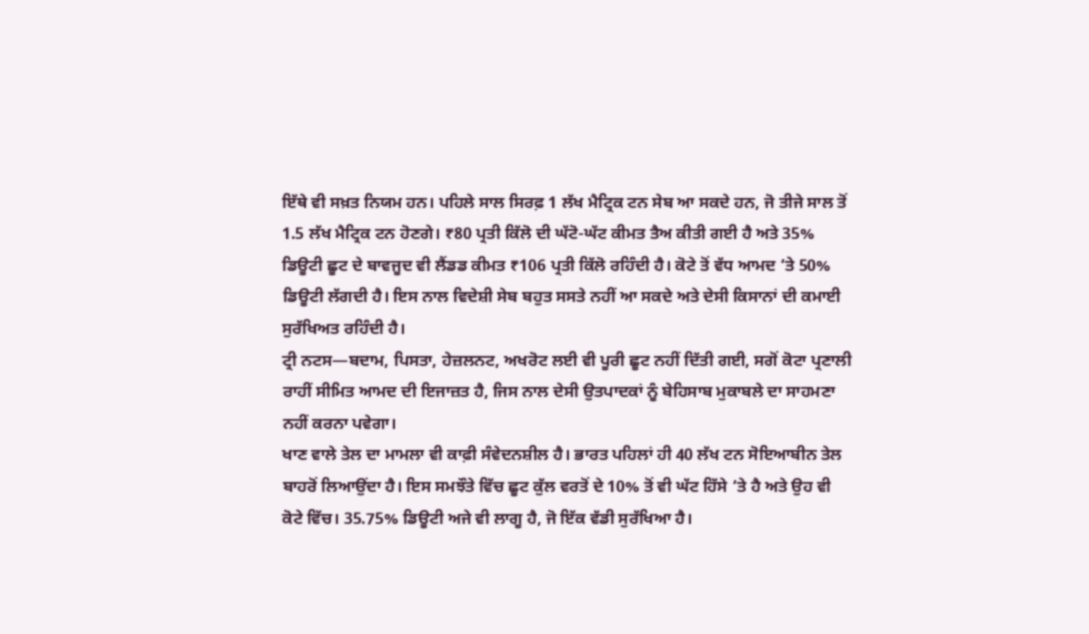ਇੱਥੇ ਵੀ ਸਖ਼ਤ ਨਿਯਮ ਹਨ। ਪਹਿਲੇ ਸਾਲ ਸਿਰਫ਼ 1 ਲੱਖ ਮੈਟ੍ਰਿਕ ਟਨ ਸੇਬ ਆ ਸਕਦੇ ਹਨ, ਜੋ ਤੀਜੇ ਸਾਲ ਤੋਂ 1.5 ਲੱਖ ਮੈਟ੍ਰਿਕ ਟਨ ਹੋਣਗੇ। ₹80 ਪ੍ਰਤੀ ਕਿੱਲੋ ਦੀ ਘੱਟੋ-ਘੱਟ ਕੀਮਤ ਤੈਅ ਕੀਤੀ ਗਈ ਹੈ ਅਤੇ 35% ਡਿਊਟੀ ਛੂਟ ਦੇ ਬਾਵਜੂਦ ਵੀ ਲੈਂਡਡ ਕੀਮਤ ₹106 ਪ੍ਰਤੀ ਕਿੱਲੋ ਰਹਿੰਦੀ ਹੈ। ਕੋਟੇ ਤੋਂ ਵੱਧ ਆਮਦ ‘ਤੇ 50% ਡਿਊਟੀ ਲੱਗਦੀ ਹੈ। ਇਸ ਨਾਲ ਵਿਦੇਸ਼ੀ ਸੇਬ ਬਹੁਤ ਸਸਤੇ ਨਹੀਂ ਆ ਸਕਦੇ ਅਤੇ ਦੇਸੀ ਕਿਸਾਨਾਂ ਦੀ ਕਮਾਈ ਸੁਰੱਖਿਅਤ ਰਹਿੰਦੀ ਹੈ।
ਟ੍ਰੀ ਨਟਸ—ਬਦਾਮ, ਪਿਸਤਾ, ਹੇਜ਼ਲਨਟ, ਅਖਰੋਟ ਲਈ ਵੀ ਪੂਰੀ ਛੂਟ ਨਹੀਂ ਦਿੱਤੀ ਗਈ, ਸਗੋਂ ਕੋਟਾ ਪ੍ਰਣਾਲੀ ਰਾਹੀਂ ਸੀਮਿਤ ਆਮਦ ਦੀ ਇਜਾਜ਼ਤ ਹੈ, ਜਿਸ ਨਾਲ ਦੇਸੀ ਉਤਪਾਦਕਾਂ ਨੂੰ ਬੇਹਿਸਾਬ ਮੁਕਾਬਲੇ ਦਾ ਸਾਹਮਣਾ ਨਹੀਂ ਕਰਨਾ ਪਵੇਗਾ।
ਖਾਣ ਵਾਲੇ ਤੇਲ ਦਾ ਮਾਮਲਾ ਵੀ ਕਾਫ਼ੀ ਸੰਵੇਦਨਸ਼ੀਲ ਹੈ। ਭਾਰਤ ਪਹਿਲਾਂ ਹੀ 40 ਲੱਖ ਟਨ ਸੋਇਆਬੀਨ ਤੇਲ ਬਾਹਰੋਂ ਲਿਆਉਂਦਾ ਹੈ। ਇਸ ਸਮਝੌਤੇ ਵਿੱਚ ਛੂਟ ਕੁੱਲ ਵਰਤੋਂ ਦੇ 10% ਤੋਂ ਵੀ ਘੱਟ ਹਿੱਸੇ ‘ਤੇ ਹੈ ਅਤੇ ਉਹ ਵੀ ਕੋਟੇ ਵਿੱਚ। 35.75% ਡਿਊਟੀ ਅਜੇ ਵੀ ਲਾਗੂ ਹੈ, ਜੋ ਇੱਕ ਵੱਡੀ ਸੁਰੱਖਿਆ ਹੈ।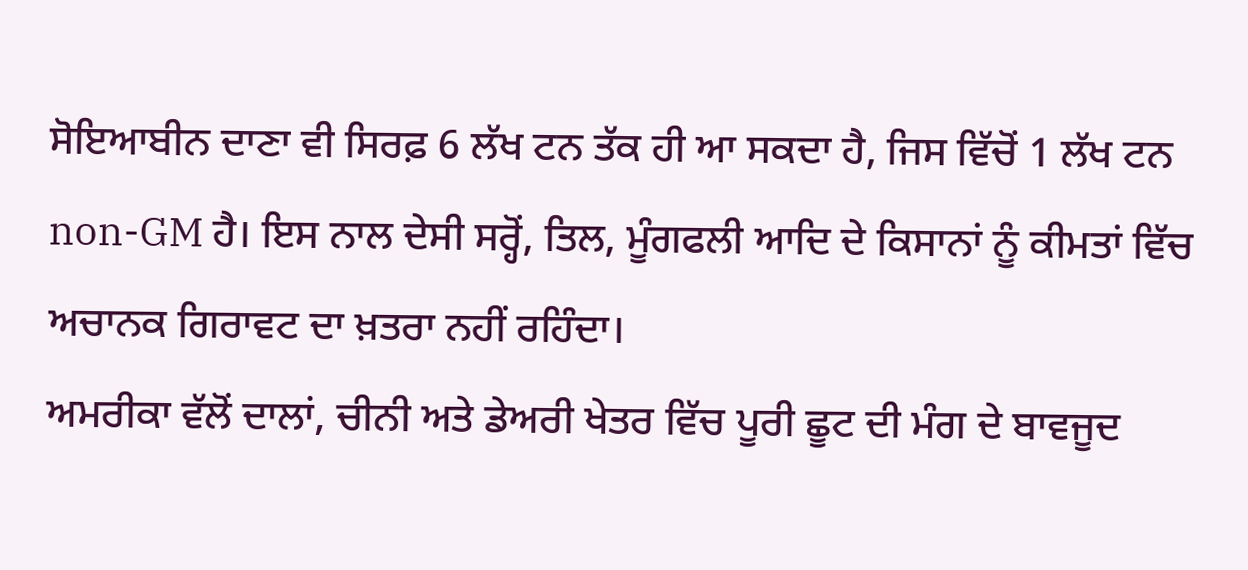ਸੋਇਆਬੀਨ ਦਾਣਾ ਵੀ ਸਿਰਫ਼ 6 ਲੱਖ ਟਨ ਤੱਕ ਹੀ ਆ ਸਕਦਾ ਹੈ, ਜਿਸ ਵਿੱਚੋਂ 1 ਲੱਖ ਟਨ non-GM ਹੈ। ਇਸ ਨਾਲ ਦੇਸੀ ਸਰ੍ਹੋਂ, ਤਿਲ, ਮੂੰਗਫਲੀ ਆਦਿ ਦੇ ਕਿਸਾਨਾਂ ਨੂੰ ਕੀਮਤਾਂ ਵਿੱਚ ਅਚਾਨਕ ਗਿਰਾਵਟ ਦਾ ਖ਼ਤਰਾ ਨਹੀਂ ਰਹਿੰਦਾ।
ਅਮਰੀਕਾ ਵੱਲੋਂ ਦਾਲਾਂ, ਚੀਨੀ ਅਤੇ ਡੇਅਰੀ ਖੇਤਰ ਵਿੱਚ ਪੂਰੀ ਛੂਟ ਦੀ ਮੰਗ ਦੇ ਬਾਵਜੂਦ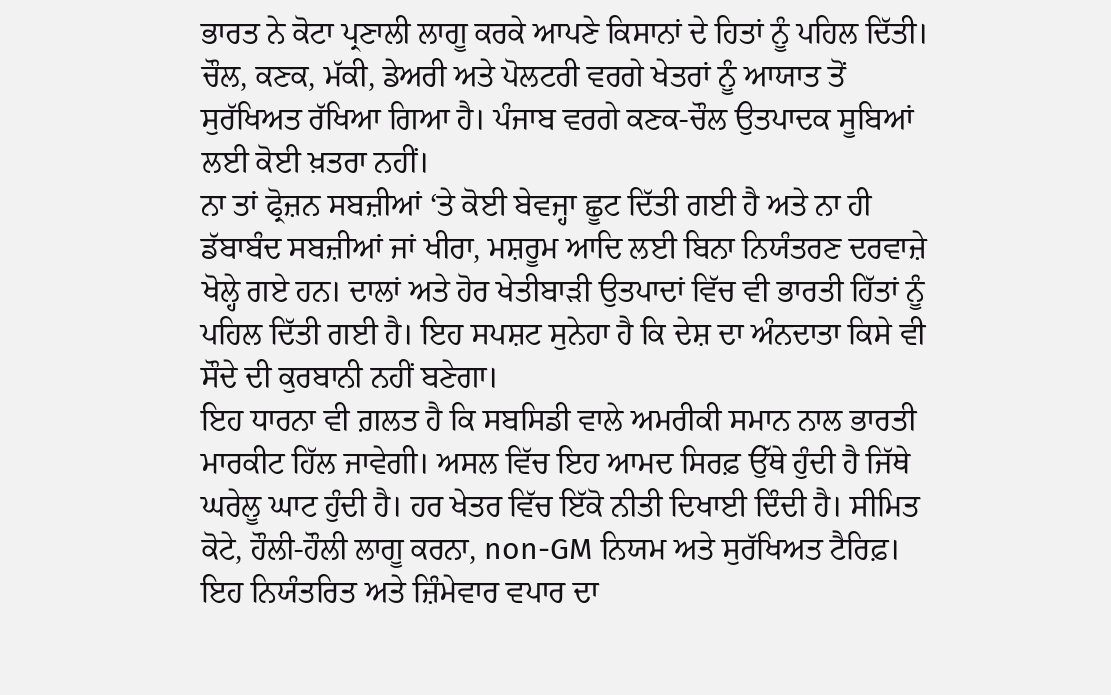ਭਾਰਤ ਨੇ ਕੋਟਾ ਪ੍ਰਣਾਲੀ ਲਾਗੂ ਕਰਕੇ ਆਪਣੇ ਕਿਸਾਨਾਂ ਦੇ ਹਿਤਾਂ ਨੂੰ ਪਹਿਲ ਦਿੱਤੀ। ਚੌਲ, ਕਣਕ, ਮੱਕੀ, ਡੇਅਰੀ ਅਤੇ ਪੋਲਟਰੀ ਵਰਗੇ ਖੇਤਰਾਂ ਨੂੰ ਆਯਾਤ ਤੋਂ ਸੁਰੱਖਿਅਤ ਰੱਖਿਆ ਗਿਆ ਹੈ। ਪੰਜਾਬ ਵਰਗੇ ਕਣਕ-ਚੌਲ ਉਤਪਾਦਕ ਸੂਬਿਆਂ ਲਈ ਕੋਈ ਖ਼ਤਰਾ ਨਹੀਂ।
ਨਾ ਤਾਂ ਫ੍ਰੋਜ਼ਨ ਸਬਜ਼ੀਆਂ ‘ਤੇ ਕੋਈ ਬੇਵਜ੍ਹਾ ਛੂਟ ਦਿੱਤੀ ਗਈ ਹੈ ਅਤੇ ਨਾ ਹੀ ਡੱਬਾਬੰਦ ਸਬਜ਼ੀਆਂ ਜਾਂ ਖੀਰਾ, ਮਸ਼ਰੂਮ ਆਦਿ ਲਈ ਬਿਨਾ ਨਿਯੰਤਰਣ ਦਰਵਾਜ਼ੇ ਖੋਲ੍ਹੇ ਗਏ ਹਨ। ਦਾਲਾਂ ਅਤੇ ਹੋਰ ਖੇਤੀਬਾੜੀ ਉਤਪਾਦਾਂ ਵਿੱਚ ਵੀ ਭਾਰਤੀ ਹਿੱਤਾਂ ਨੂੰ ਪਹਿਲ ਦਿੱਤੀ ਗਈ ਹੈ। ਇਹ ਸਪਸ਼ਟ ਸੁਨੇਹਾ ਹੈ ਕਿ ਦੇਸ਼ ਦਾ ਅੰਨਦਾਤਾ ਕਿਸੇ ਵੀ ਸੌਦੇ ਦੀ ਕੁਰਬਾਨੀ ਨਹੀਂ ਬਣੇਗਾ।
ਇਹ ਧਾਰਨਾ ਵੀ ਗ਼ਲਤ ਹੈ ਕਿ ਸਬਸਿਡੀ ਵਾਲੇ ਅਮਰੀਕੀ ਸਮਾਨ ਨਾਲ ਭਾਰਤੀ ਮਾਰਕੀਟ ਹਿੱਲ ਜਾਵੇਗੀ। ਅਸਲ ਵਿੱਚ ਇਹ ਆਮਦ ਸਿਰਫ਼ ਉੱਥੇ ਹੁੰਦੀ ਹੈ ਜਿੱਥੇ ਘਰੇਲੂ ਘਾਟ ਹੁੰਦੀ ਹੈ। ਹਰ ਖੇਤਰ ਵਿੱਚ ਇੱਕੋ ਨੀਤੀ ਦਿਖਾਈ ਦਿੰਦੀ ਹੈ। ਸੀਮਿਤ ਕੋਟੇ, ਹੌਲੀ-ਹੌਲੀ ਲਾਗੂ ਕਰਨਾ, non-GM ਨਿਯਮ ਅਤੇ ਸੁਰੱਖਿਅਤ ਟੈਰਿਫ਼। ਇਹ ਨਿਯੰਤਰਿਤ ਅਤੇ ਜ਼ਿੰਮੇਵਾਰ ਵਪਾਰ ਦਾ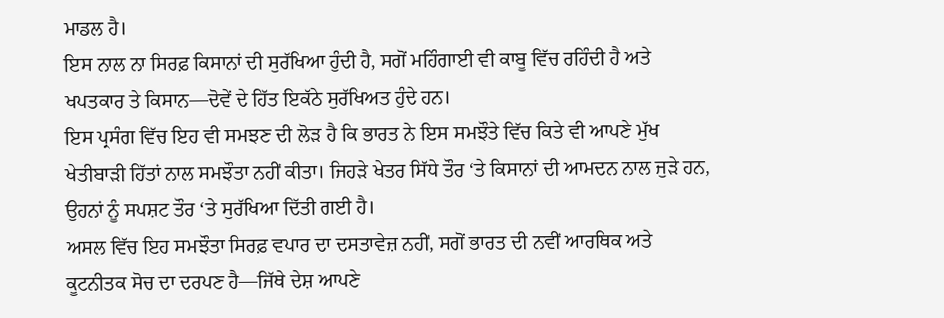ਮਾਡਲ ਹੈ।
ਇਸ ਨਾਲ ਨਾ ਸਿਰਫ਼ ਕਿਸਾਨਾਂ ਦੀ ਸੁਰੱਖਿਆ ਹੁੰਦੀ ਹੈ, ਸਗੋਂ ਮਹਿੰਗਾਈ ਵੀ ਕਾਬੂ ਵਿੱਚ ਰਹਿੰਦੀ ਹੈ ਅਤੇ ਖਪਤਕਾਰ ਤੇ ਕਿਸਾਨ—ਦੋਵੇਂ ਦੇ ਹਿੱਤ ਇਕੱਠੇ ਸੁਰੱਖਿਅਤ ਹੁੰਦੇ ਹਨ।
ਇਸ ਪ੍ਰਸੰਗ ਵਿੱਚ ਇਹ ਵੀ ਸਮਝਣ ਦੀ ਲੋੜ ਹੈ ਕਿ ਭਾਰਤ ਨੇ ਇਸ ਸਮਝੌਤੇ ਵਿੱਚ ਕਿਤੇ ਵੀ ਆਪਣੇ ਮੁੱਖ ਖੇਤੀਬਾੜੀ ਹਿੱਤਾਂ ਨਾਲ ਸਮਝੌਤਾ ਨਹੀਂ ਕੀਤਾ। ਜਿਹੜੇ ਖੇਤਰ ਸਿੱਧੇ ਤੌਰ ‘ਤੇ ਕਿਸਾਨਾਂ ਦੀ ਆਮਦਨ ਨਾਲ ਜੁੜੇ ਹਨ, ਉਹਨਾਂ ਨੂੰ ਸਪਸ਼ਟ ਤੌਰ ‘ਤੇ ਸੁਰੱਖਿਆ ਦਿੱਤੀ ਗਈ ਹੈ।
ਅਸਲ ਵਿੱਚ ਇਹ ਸਮਝੌਤਾ ਸਿਰਫ਼ ਵਪਾਰ ਦਾ ਦਸਤਾਵੇਜ਼ ਨਹੀਂ, ਸਗੋਂ ਭਾਰਤ ਦੀ ਨਵੀਂ ਆਰਥਿਕ ਅਤੇ ਕੂਟਨੀਤਕ ਸੋਚ ਦਾ ਦਰਪਣ ਹੈ—ਜਿੱਥੇ ਦੇਸ਼ ਆਪਣੇ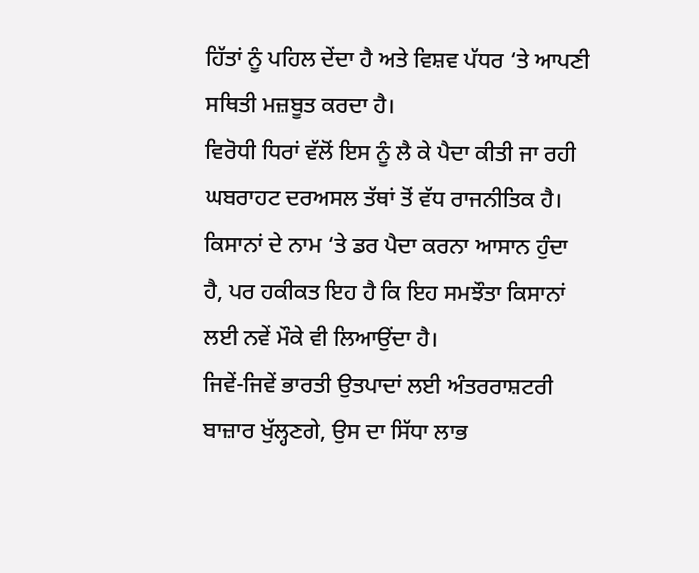ਹਿੱਤਾਂ ਨੂੰ ਪਹਿਲ ਦੇਂਦਾ ਹੈ ਅਤੇ ਵਿਸ਼ਵ ਪੱਧਰ ‘ਤੇ ਆਪਣੀ ਸਥਿਤੀ ਮਜ਼ਬੂਤ ਕਰਦਾ ਹੈ।
ਵਿਰੋਧੀ ਧਿਰਾਂ ਵੱਲੋਂ ਇਸ ਨੂੰ ਲੈ ਕੇ ਪੈਦਾ ਕੀਤੀ ਜਾ ਰਹੀ ਘਬਰਾਹਟ ਦਰਅਸਲ ਤੱਥਾਂ ਤੋਂ ਵੱਧ ਰਾਜਨੀਤਿਕ ਹੈ। ਕਿਸਾਨਾਂ ਦੇ ਨਾਮ ‘ਤੇ ਡਰ ਪੈਦਾ ਕਰਨਾ ਆਸਾਨ ਹੁੰਦਾ ਹੈ, ਪਰ ਹਕੀਕਤ ਇਹ ਹੈ ਕਿ ਇਹ ਸਮਝੌਤਾ ਕਿਸਾਨਾਂ ਲਈ ਨਵੇਂ ਮੌਕੇ ਵੀ ਲਿਆਉਂਦਾ ਹੈ।
ਜਿਵੇਂ-ਜਿਵੇਂ ਭਾਰਤੀ ਉਤਪਾਦਾਂ ਲਈ ਅੰਤਰਰਾਸ਼ਟਰੀ ਬਾਜ਼ਾਰ ਖੁੱਲ੍ਹਣਗੇ, ਉਸ ਦਾ ਸਿੱਧਾ ਲਾਭ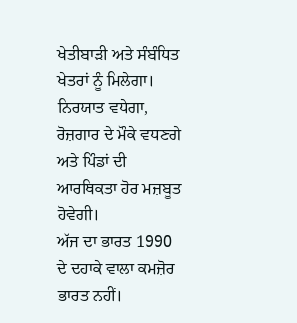ਖੇਤੀਬਾੜੀ ਅਤੇ ਸੰਬੰਧਿਤ ਖੇਤਰਾਂ ਨੂੰ ਮਿਲੇਗਾ। ਨਿਰਯਾਤ ਵਧੇਗਾ, ਰੋਜ਼ਗਾਰ ਦੇ ਮੌਕੇ ਵਧਣਗੇ ਅਤੇ ਪਿੰਡਾਂ ਦੀ ਆਰਥਿਕਤਾ ਹੋਰ ਮਜ਼ਬੂਤ ਹੋਵੇਗੀ।
ਅੱਜ ਦਾ ਭਾਰਤ 1990 ਦੇ ਦਹਾਕੇ ਵਾਲਾ ਕਮਜ਼ੋਰ ਭਾਰਤ ਨਹੀਂ।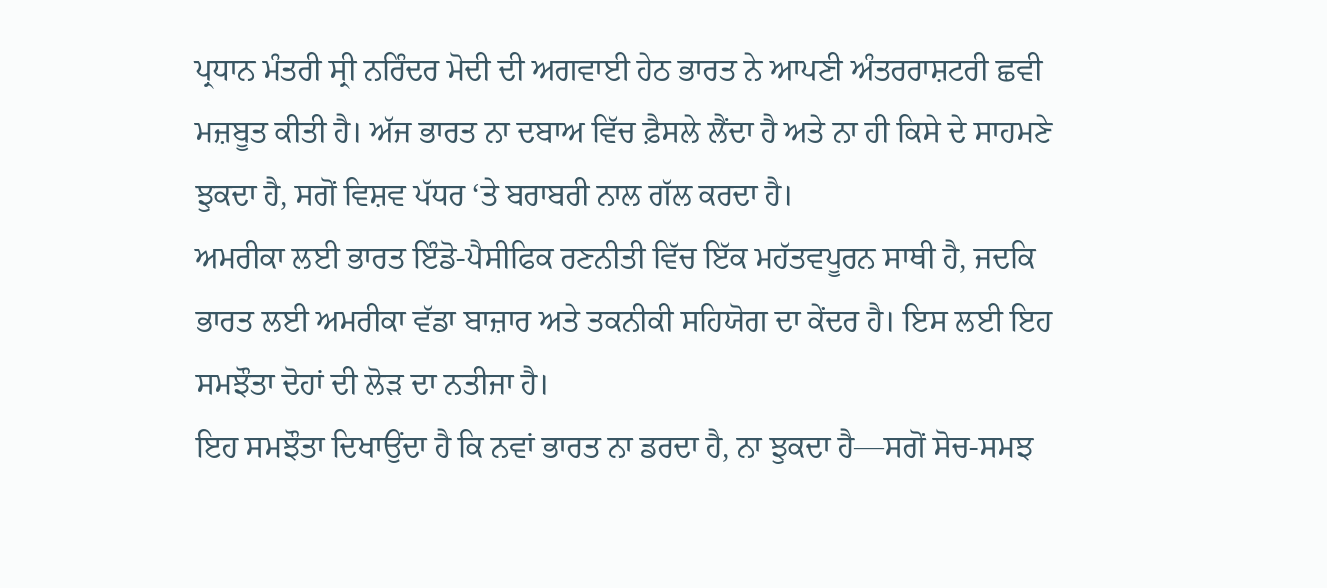ਪ੍ਰਧਾਨ ਮੰਤਰੀ ਸ੍ਰੀ ਨਰਿੰਦਰ ਮੋਦੀ ਦੀ ਅਗਵਾਈ ਹੇਠ ਭਾਰਤ ਨੇ ਆਪਣੀ ਅੰਤਰਰਾਸ਼ਟਰੀ ਛਵੀ ਮਜ਼ਬੂਤ ਕੀਤੀ ਹੈ। ਅੱਜ ਭਾਰਤ ਨਾ ਦਬਾਅ ਵਿੱਚ ਫ਼ੈਸਲੇ ਲੈਂਦਾ ਹੈ ਅਤੇ ਨਾ ਹੀ ਕਿਸੇ ਦੇ ਸਾਹਮਣੇ ਝੁਕਦਾ ਹੈ, ਸਗੋਂ ਵਿਸ਼ਵ ਪੱਧਰ ‘ਤੇ ਬਰਾਬਰੀ ਨਾਲ ਗੱਲ ਕਰਦਾ ਹੈ।
ਅਮਰੀਕਾ ਲਈ ਭਾਰਤ ਇੰਡੋ-ਪੈਸੀਫਿਕ ਰਣਨੀਤੀ ਵਿੱਚ ਇੱਕ ਮਹੱਤਵਪੂਰਨ ਸਾਥੀ ਹੈ, ਜਦਕਿ ਭਾਰਤ ਲਈ ਅਮਰੀਕਾ ਵੱਡਾ ਬਾਜ਼ਾਰ ਅਤੇ ਤਕਨੀਕੀ ਸਹਿਯੋਗ ਦਾ ਕੇਂਦਰ ਹੈ। ਇਸ ਲਈ ਇਹ ਸਮਝੌਤਾ ਦੋਹਾਂ ਦੀ ਲੋੜ ਦਾ ਨਤੀਜਾ ਹੈ।
ਇਹ ਸਮਝੌਤਾ ਦਿਖਾਉਂਦਾ ਹੈ ਕਿ ਨਵਾਂ ਭਾਰਤ ਨਾ ਡਰਦਾ ਹੈ, ਨਾ ਝੁਕਦਾ ਹੈ—ਸਗੋਂ ਸੋਚ-ਸਮਝ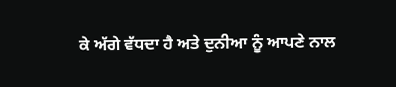ਕੇ ਅੱਗੇ ਵੱਧਦਾ ਹੈ ਅਤੇ ਦੁਨੀਆ ਨੂੰ ਆਪਣੇ ਨਾਲ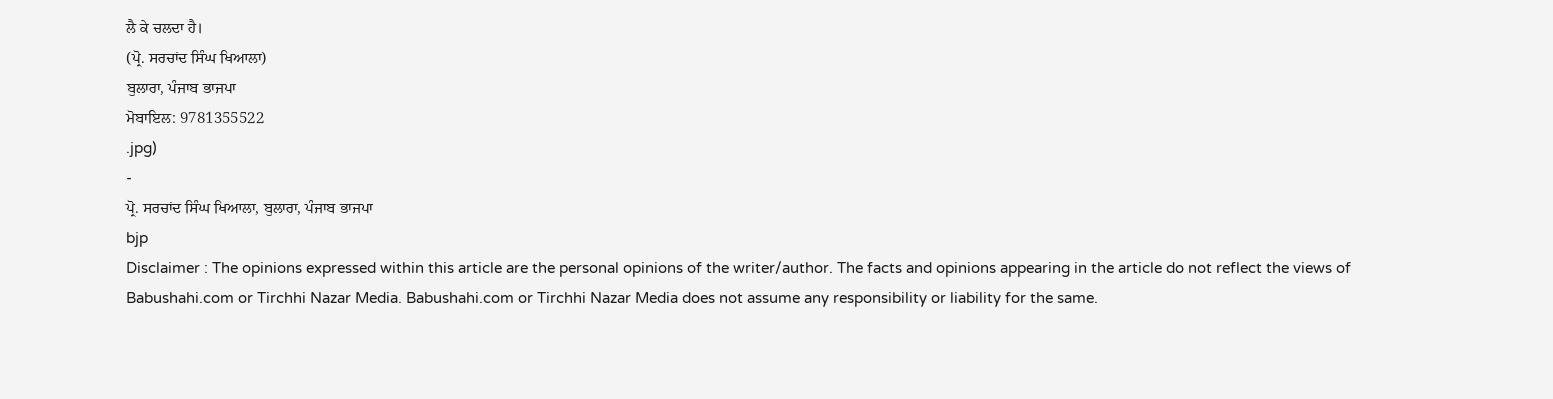ਲੈ ਕੇ ਚਲਦਾ ਹੈ।
(ਪ੍ਰੋ. ਸਰਚਾਂਦ ਸਿੰਘ ਖਿਆਲਾ)
ਬੁਲਾਰਾ, ਪੰਜਾਬ ਭਾਜਪਾ
ਮੋਬਾਇਲ: 9781355522
.jpg)
-
ਪ੍ਰੋ. ਸਰਚਾਂਦ ਸਿੰਘ ਖਿਆਲਾ, ਬੁਲਾਰਾ, ਪੰਜਾਬ ਭਾਜਪਾ
bjp
Disclaimer : The opinions expressed within this article are the personal opinions of the writer/author. The facts and opinions appearing in the article do not reflect the views of Babushahi.com or Tirchhi Nazar Media. Babushahi.com or Tirchhi Nazar Media does not assume any responsibility or liability for the same.